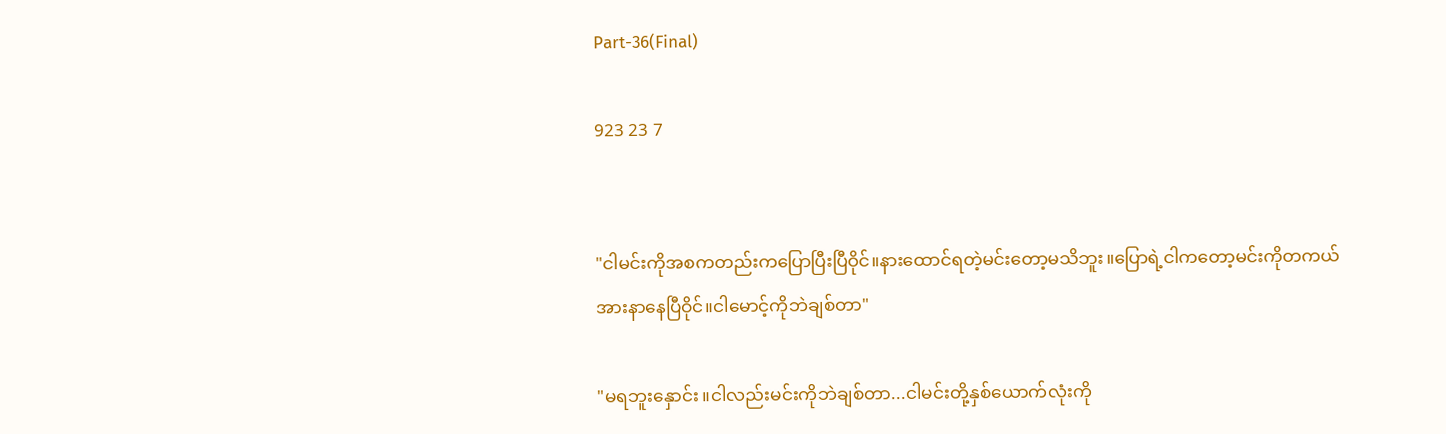Part-36(Final)

923 23 7


"ငါမင်းကိုအစကတည်းကပြောပြီးပြီဝိုင်။နားထောင်ရတဲ့မင်းတော့မသိဘူး။ပြောရဲ့ငါကတော့မင်းကိုတကယ်အားနာနေပြီဝိုင်။ငါမောင့်ကိုဘဲချစ်တာ"

"မရဘူးနှောင်း။ငါလည်းမင်းကိုဘဲချစ်တာ...ငါမင်းတို့နှစ်ယောက်လုံးကို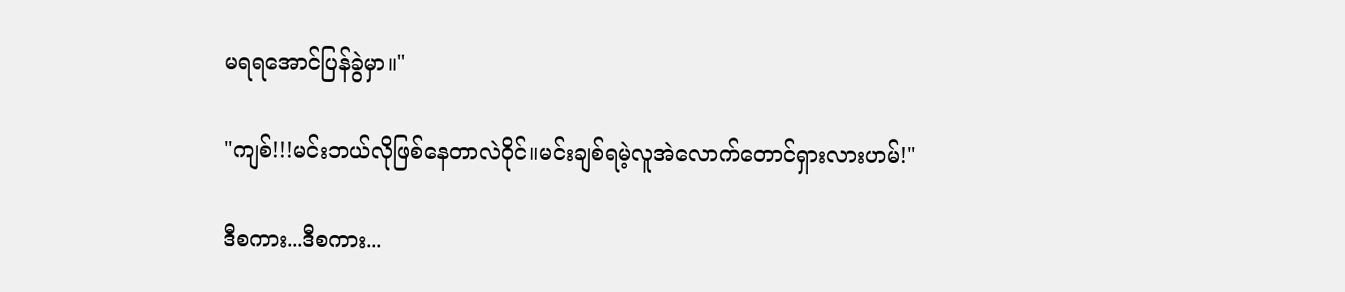မရရအောင်ပြန်ခွဲမှာ။"

"ကျစ်!!!မင်းဘယ်လိုဖြစ်နေတာလဲဝိုင်။မင်းချစ်ရမဲ့လူအဲလောက်တောင်ရှားလားဟမ်!"

ဒီစကား...ဒီစကား...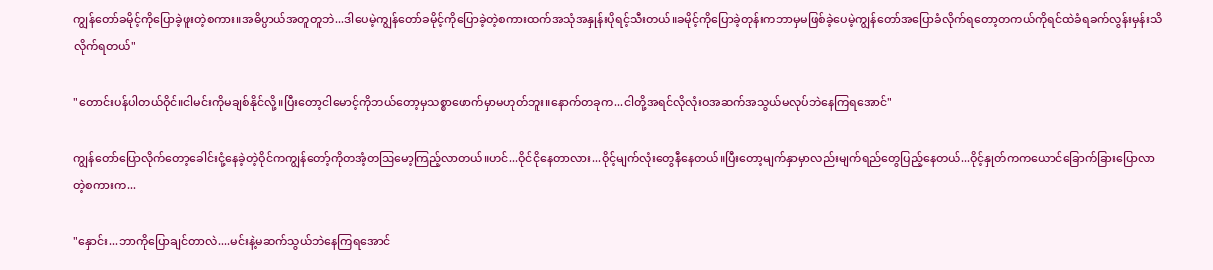ကျွန်တော်ခမိုင့်ကိုပြောခဲ့ဖူးတဲ့စကား။အဓိပ္ပာယ်အတူတူဘဲ...ဒါပေမဲ့ကျွန်တော်ခမိုင့်ကိုပြောခဲ့တဲ့စကားထက်အသုံအနှုန်းပိုရင့်သီးတယ်။ခမိုင့်ကိုပြောခဲ့တုန်းကဘာမှမဖြစ်ခဲ့ပေမဲ့ကျွန်တော်အပြောခံလိုက်ရတော့တကယ်ကိုရင်ထဲခံရခက်လွန်းမှန်းသိလိုက်ရတယ်"

"တောင်းပန်ပါတယ်ဝိုင်။ငါမင်းကိုမချစ်နိုင်လို့။ပြီးတော့ငါမောင့်ကိုဘယ်တော့မှသစ္စာဖောက်မှာမဟုတ်ဘူး။နောက်တခုက...ငါတို့အရင်လိုလုံးဝအဆက်အသွယ်မလုပ်ဘဲနေကြရအောင်"

ကျွန်တော်ပြောလိုက်တော့ခေါင်းငုံ့နေခဲ့တဲ့ဝိုင်ကကျွန်တော့်ကိုတအံ့တဩမော့ကြည့်လာတယ်။ဟင်...ဝိုင်ငိုနေတာလား...ဝိုင့်မျက်လုံးတွေနီနေတယ်။ပြီးတော့မျက်နှာမှာလည်းမျက်ရည်တွေပြည့်နေတယ်...ဝိုင့်နှုတ်ကကယောင်ခြောက်ခြားပြောလာတဲ့စကားက...

"နှောင်း...ဘာကိုပြောချင်တာလဲ....မင်းနဲ့မဆက်သွယ်ဘဲနေကြရအောင်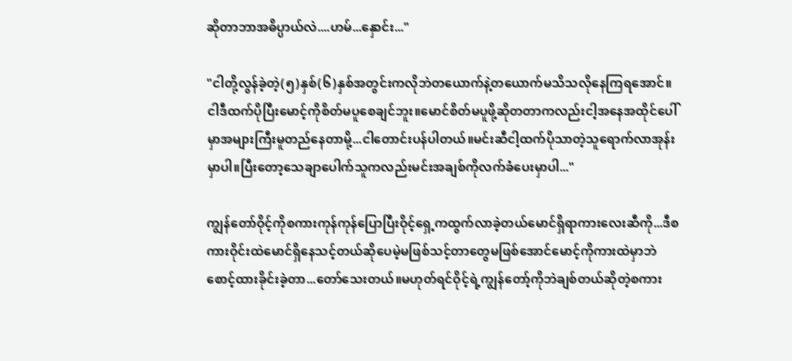ဆိုတာဘာအဓိပ္ပာယ်လဲ....ဟမ်...နှောင်း..."

"ငါတို့လွန်ခဲ့တဲ့(၅)နှစ်(၆)နှစ်အတွင်းကလိုဘဲတယောက်နဲ့တယောက်မသိသလိုနေကြရအောင်။ငါဒီထက်ပိုပြီးမောင့်ကိုစိတ်မပူစေချင်ဘူး။မောင်စိတ်မပူဖို့ဆိုတတာကလည်းငါ့အနေအထိုင်ပေါ်မှာအများကြီးမူတည်နေတာမို့...ငါတောင်းပန်ပါတယ်။မင်းဆီငါ့ထက်ပိုသာတဲ့သူရောက်လာအုန်းမှာပါ။ပြီးတော့သေချာပေါက်သူကလည်းမင်းအချစ်ကိုလက်ခံပေးမှာပါ..."

ကျွန်တော်ဝိုင့်ကိုစကားကုန်ကုန်ပြောပြီးဝိုင့်ရှေ့ကထွက်လာခဲ့တယ်မောင်ရှိရာကားလေးဆီကို...ဒီစကားဝိုင်းထဲမောင်ရှိနေသင့်တယ်ဆိုပေမဲ့မဖြစ်သင့်တာတွေမဖြစ်အောင်မောင့်ကိုကားထဲမှာဘဲစောင့်ထားခိုင်းခဲ့တာ...တော်သေးတယ်။မဟုတ်ရင်ဝိုင့်ရဲ့ကျွန်တော့်ကိုဘဲချစ်တယ်ဆိုတဲ့စကား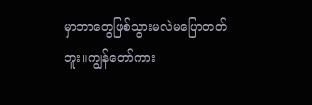မှာဘာတွေဖြစ်သွားမလဲမပြောတတ်ဘူး။ကျွန်တော်ကား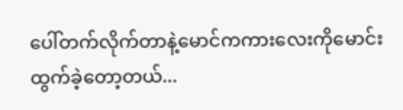ပေါ်တက်လိုက်တာနဲ့မောင်ကကားလေးကိုမောင်းထွက်ခဲ့တော့တယ်...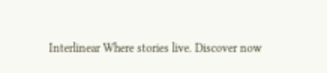Interlinear Where stories live. Discover now